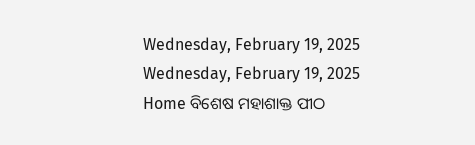Wednesday, February 19, 2025
Wednesday, February 19, 2025
Home ବିଶେଷ ମହାଶାକ୍ତ ପୀଠ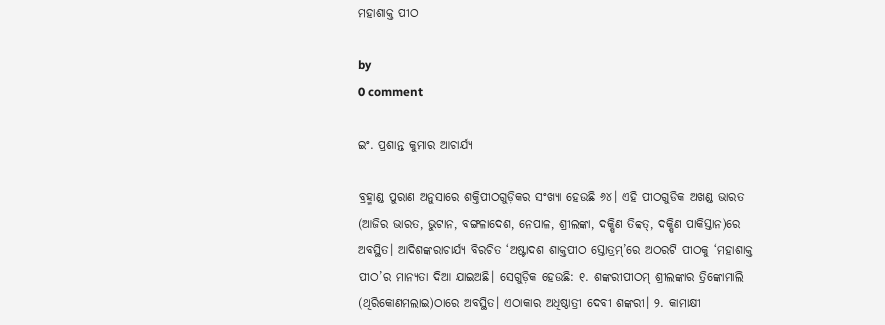ମହାଶାକ୍ତ ପୀଠ

by
0 comment

ଇଂ. ପ୍ରଶାନ୍ତ କୁମାର ଆଚାର୍ଯ୍ୟ

ବ୍ରହ୍ମାଣ୍ଡ ପୁରାଣ ଅନୁସାରେ ଶକ୍ତିପୀଠଗୁଡ଼ିକର ସଂଖ୍ୟା ହେଉଛି ୬୪। ଏହି ପୀଠଗୁଡିକ ଅଖଣ୍ଡ ଭାରତ (ଆଜିର ଭାରତ, ଭୁଟାନ, ବଙ୍ଗଳାଦେଶ, ନେପାଳ, ଶ୍ରୀଲଙ୍କା, ଦକ୍ଷିଣ ତିବ୍ବତ୍, ଦକ୍ଷିଣ ପାକିସ୍ତାନ)ରେ ଅବସ୍ଥିତ। ଆଦିଶଙ୍କରାଚାର୍ଯ୍ୟ ବିରଚିତ ‘ଅଷ୍ଟାଦଶ ଶାକ୍ତପୀଠ ସ୍ତୋତ୍ରମ୍‌’ରେ ଅଠରଟି ପୀଠକୁ ‘ମହାଶାକ୍ତ ପୀଠ’ର ମାନ୍ୟତା ଦିଆ ଯାଇଅଛି। ସେଗୁଡ଼ିକ ହେଉଛି: ୧. ଶଙ୍କରୀପୀଠମ୍ ଶ୍ରୀଲଙ୍କାର ତ୍ରିଙ୍କୋମାଲି (ଥିରିକୋଣମଲାଇ)ଠାରେ ଅବସ୍ଥିତ। ଏଠାକାର ଅଧିଷ୍ଠାତ୍ରୀ ଦେବୀ ଶଙ୍କରୀ। ୨. କାମାକ୍ଷୀ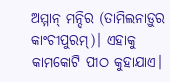ଅମ୍ମାନ୍ ମନ୍ଦିର (ତାମିଲନାଡ଼ୁର କାଂଚୀପୁରମ୍‌)। ଏହାକୁ କାମକୋଟି ପୀଠ କୁହାଯାଏ।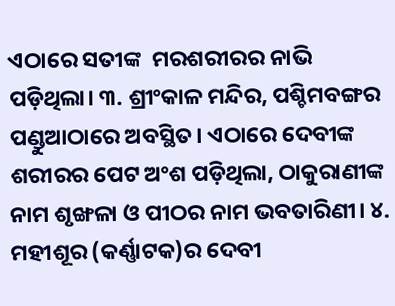ଏଠାରେ ସତୀଙ୍କ  ମରଶରୀରର ନାଭି ପଡ଼ିଥିଲା। ୩. ଶ୍ରୀଂକାଳ ମନ୍ଦିର, ପଶ୍ଚିମବଙ୍ଗର ପଣ୍ଡୁଆଠାରେ ଅବସ୍ଥିତ। ଏଠାରେ ଦେବୀଙ୍କ ଶରୀରର ପେଟ ଅଂଶ ପଡ଼ିଥିଲା, ଠାକୁରାଣୀଙ୍କ ନାମ ଶୃଙ୍ଖଳା ଓ ପୀଠର ନାମ ଭବତାରିଣୀ। ୪. ମହୀଶୂର (କର୍ଣ୍ଣାଟକ)ର ଦେବୀ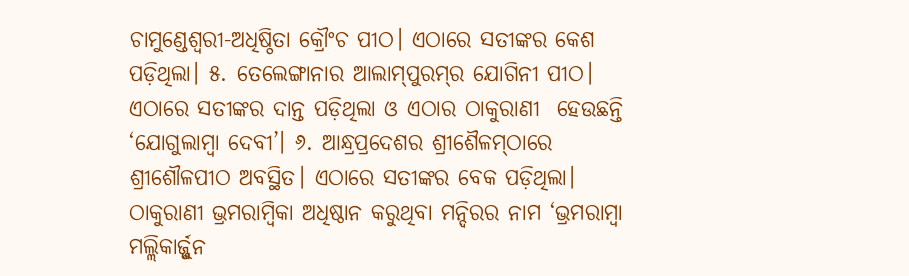ଚାମୁଣ୍ଡେଶ୍ୱରୀ-ଅଧିଷ୍ଠିତା କ୍ରୌଂଚ ପୀଠ। ଏଠାରେ ସତୀଙ୍କର କେଶ ପଡ଼ିଥିଲା। ୫. ତେଲେଙ୍ଗାନାର ଆଲାମ୍‌ପୁରମ୍‌ର ଯୋଗିନୀ ପୀଠ। ଏଠାରେ ସତୀଙ୍କର ଦାନ୍ତ ପଡ଼ିଥିଲା ଓ ଏଠାର ଠାକୁରାଣୀ  ହେଉଛନ୍ତି ‘ଯୋଗୁଲାମ୍ବା ଦେବୀ’। ୬. ଆନ୍ଧ୍ରପ୍ରଦେଶର ଶ୍ରୀଶୈଳମ୍‌ଠାରେ ଶ୍ରୀଶୌଳପୀଠ ଅବସ୍ଥିତ। ଏଠାରେ ସତୀଙ୍କର ବେକ ପଡ଼ିଥିଲା। ଠାକୁରାଣୀ ଭ୍ରମରାମ୍ବିକା ଅଧିଷ୍ଠାନ କରୁଥିବା ମନ୍ଦିରର ନାମ ‘ଭ୍ରମରାମ୍ବା ମଲ୍ଲିକାର୍ଜ୍ଜୁନ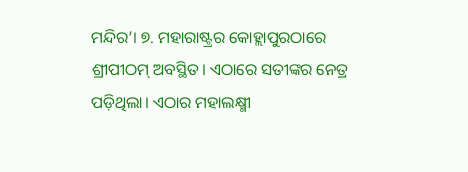ମନ୍ଦିର’। ୭. ମହାରାଷ୍ଟ୍ରର କୋହ୍ଲାପୁରଠାରେ ଶ୍ରୀପୀଠମ୍ ଅବସ୍ଥିତ। ଏଠାରେ ସତୀଙ୍କର ନେତ୍ର ପଡ଼ିଥିଲା। ଏଠାର ମହାଲକ୍ଷ୍ମୀ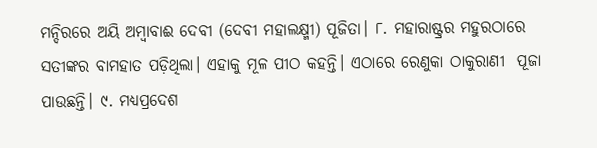ମନ୍ଦିରରେ ଅୟି ଅମ୍ବାବାଈ ଦେବୀ (ଦେବୀ ମହାଲକ୍ଷ୍ମୀ) ପୂଜିତା। ୮. ମହାରାଷ୍ଟ୍ରର ମହୁରଠାରେ ସତୀଙ୍କର ବାମହାତ ପଡ଼ିଥିଲା। ଏହାକୁ ମୂଳ ପୀଠ କହନ୍ତି। ଏଠାରେ ରେଣୁକା ଠାକୁରାଣୀ  ପୂଜା ପାଉଛନ୍ତି। ୯. ମଧ୍ୟପ୍ରଦେଶ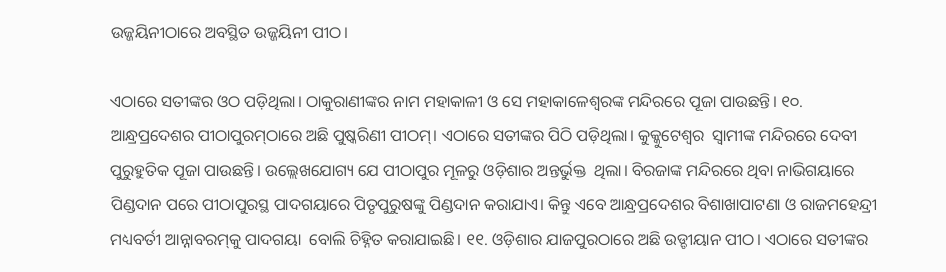ଉଜ୍ଜୟିନୀଠାରେ ଅବସ୍ଥିତ ଉଜ୍ଜୟିନୀ ପୀଠ।

ଏଠାରେ ସତୀଙ୍କର ଓଠ ପଡ଼ିଥିଲା। ଠାକୁରାଣୀଙ୍କର ନାମ ମହାକାଳୀ ଓ ସେ ମହାକାଳେଶ୍ୱରଙ୍କ ମନ୍ଦିରରେ ପୂଜା ପାଉଛନ୍ତି। ୧୦. ଆନ୍ଧ୍ରପ୍ରଦେଶର ପୀଠାପୁରମ୍‌ଠାରେ ଅଛି ପୁଷ୍କରିଣୀ ପୀଠମ୍। ଏଠାରେ ସତୀଙ୍କର ପିଠି ପଡ଼ିଥିଲା। କୁକ୍କୁଟେଶ୍ୱର  ସ୍ୱାମୀଙ୍କ ମନ୍ଦିରରେ ଦେବୀ ପୁରୁହୁତିକ ପୂଜା ପାଉଛନ୍ତି। ଉଲ୍ଲେଖଯୋଗ୍ୟ ଯେ ପୀଠାପୁର ମୂଳରୁ ଓଡ଼ିଶାର ଅନ୍ତର୍ଭୁକ୍ତ  ଥିଲା। ବିରଜାଙ୍କ ମନ୍ଦିରରେ ଥିବା ନାଭିଗୟାରେ ପିଣ୍ଡଦାନ ପରେ ପୀଠାପୁରସ୍ଥ ପାଦଗୟାରେ ପିତୃପୁରୁଷଙ୍କୁ ପିଣ୍ଡଦାନ କରାଯାଏ। କିନ୍ତୁ ଏବେ ଆନ୍ଧ୍ରପ୍ରଦେଶର ବିଶାଖାପାଟଣା ଓ ରାଜମହେନ୍ଦ୍ରୀ ମଧ୍ୟବର୍ତୀ ଆନ୍ନାବରମ୍‌କୁ ପାଦଗୟା  ବୋଲି ଚିହ୍ନିତ କରାଯାଇଛି। ୧୧. ଓଡ଼ିଶାର ଯାଜପୁରଠାରେ ଅଛି ଉଡ୍ଡୀୟାନ ପୀଠ। ଏଠାରେ ସତୀଙ୍କର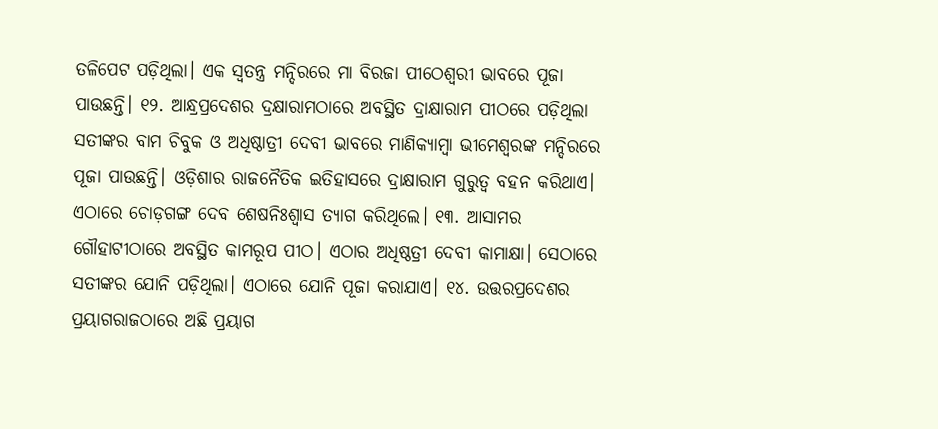ତଳିପେଟ ପଡ଼ିଥିଲା। ଏକ ସ୍ୱତନ୍ତ୍ର ମନ୍ଦିରରେ ମା ବିରଜା ପୀଠେଶ୍ୱରୀ ଭାବରେ ପୂଜା ପାଉଛନ୍ତି। ୧୨. ଆନ୍ଧ୍ରପ୍ରଦେଶର ଦ୍ରକ୍ଷାରାମଠାରେ ଅବସ୍ଥିତ ଦ୍ରାକ୍ଷାରାମ ପୀଠରେ ପଡ଼ିଥିଲା ସତୀଙ୍କର ବାମ ଚିବୁକ ଓ ଅଧିଷ୍ଠାତ୍ରୀ ଦେବୀ ଭାବରେ ମାଣିକ୍ୟାମ୍ବା ଭୀମେଶ୍ୱରଙ୍କ ମନ୍ଦିରରେ ପୂଜା ପାଉଛନ୍ତି। ଓଡ଼ିଶାର ରାଜନୈତିକ ଇତିହାସରେ ଦ୍ରାକ୍ଷାରାମ ଗୁରୁତ୍ୱ ବହନ କରିଥାଏ। ଏଠାରେ ଚୋଡ଼ଗଙ୍ଗ ଦେବ ଶେଷନିଃଶ୍ୱାସ ତ୍ୟାଗ କରିଥିଲେ। ୧୩. ଆସାମର ଗୌହାଟୀଠାରେ ଅବସ୍ଥିତ କାମରୂପ ପୀଠ। ଏଠାର ଅଧିଷ୍ଠତ୍ରୀ ଦେବୀ କାମାକ୍ଷା। ସେଠାରେ ସତୀଙ୍କର ଯୋନି ପଡ଼ିଥିଲା। ଏଠାରେ ଯୋନି ପୂଜା କରାଯାଏ। ୧୪. ଉତ୍ତରପ୍ରଦେଶର ପ୍ରୟାଗରାଜଠାରେ ଅଛି ପ୍ରୟାଗ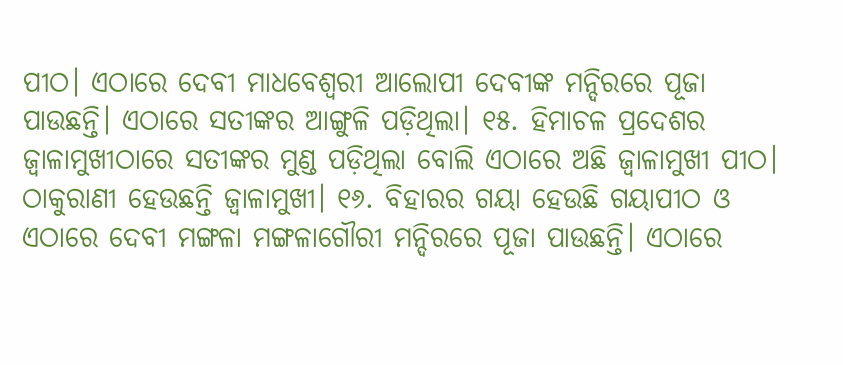ପୀଠ। ଏଠାରେ ଦେବୀ ମାଧବେଶ୍ୱରୀ ଆଲୋପୀ ଦେବୀଙ୍କ ମନ୍ଦିରରେ ପୂଜା ପାଉଛନ୍ତି। ଏଠାରେ ସତୀଙ୍କର ଆଙ୍ଗୁଳି ପଡ଼ିଥିଲା। ୧୫. ହିମାଚଳ ପ୍ରଦେଶର ଜ୍ୱାଳାମୁଖୀଠାରେ ସତୀଙ୍କର ମୁଣ୍ଡ ପଡ଼ିଥିଲା ବୋଲି ଏଠାରେ ଅଛି ଜ୍ୱାଳାମୁଖୀ ପୀଠ। ଠାକୁରାଣୀ ହେଉଛନ୍ତି ଜ୍ୱାଳାମୁଖୀ। ୧୬. ବିହାରର ଗୟା ହେଉଛି ଗୟାପୀଠ ଓ ଏଠାରେ ଦେବୀ ମଙ୍ଗଳା ମଙ୍ଗଳାଗୌରୀ ମନ୍ଦିରରେ ପୂଜା ପାଉଛନ୍ତି। ଏଠାରେ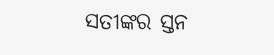ସତୀଙ୍କର ସ୍ତନ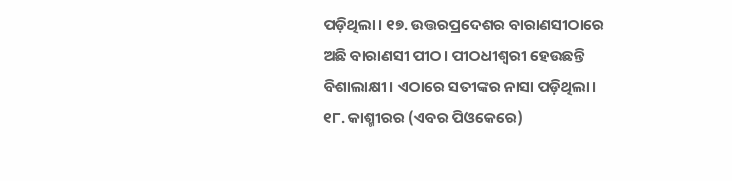ପଡ଼ିଥିଲା। ୧୭. ଉତ୍ତରପ୍ରଦେଶର ବାରାଣସୀଠାରେ ଅଛି ବାରାଣସୀ ପୀଠ। ପୀଠଧୀଶ୍ୱରୀ ହେଉଛନ୍ତି ବିଶାଲାକ୍ଷୀ। ଏଠାରେ ସତୀଙ୍କର ନାସା ପଡ଼ିଥିଲା।  ୧୮. କାଶ୍ମୀରର (ଏବର ପିଓକେରେ)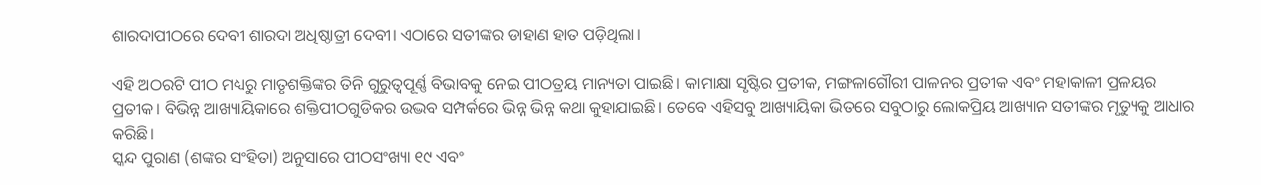ଶାରଦାପୀଠରେ ଦେବୀ ଶାରଦା ଅଧିଷ୍ଠାତ୍ରୀ ଦେବୀ। ଏଠାରେ ସତୀଙ୍କର ଡାହାଣ ହାତ ପଡ଼ିଥିଲା।

ଏହି ଅଠରଟି ପୀଠ ମଧ୍ୟରୁ ମାତୃଶକ୍ତିଙ୍କର ତିନି ଗୁରୁତ୍ୱପୂର୍ଣ୍ଣ ବିଭାବକୁ ନେଇ ପୀଠତ୍ରୟ ମାନ୍ୟତା ପାଇଛି। କାମାକ୍ଷା ସୃଷ୍ଟିର ପ୍ରତୀକ, ମଙ୍ଗଳାଗୌରୀ ପାଳନର ପ୍ରତୀକ ଏବଂ ମହାକାଳୀ ପ୍ରଳୟର ପ୍ରତୀକ। ବିଭିନ୍ନ ଆଖ୍ୟାୟିକାରେ ଶକ୍ତିପୀଠଗୁଡିକର ଉଦ୍ଭବ ସମ୍ପର୍କରେ ଭିନ୍ନ ଭିନ୍ନ କଥା କୁହାଯାଇଛି। ତେବେ ଏହିସବୁ ଆଖ୍ୟାୟିକା ଭିତରେ ସବୁଠାରୁ ଲୋକପ୍ରିୟ ଆଖ୍ୟାନ ସତୀଙ୍କର ମୃତ୍ୟୁକୁ ଆଧାର କରିଛି।
ସ୍କନ୍ଦ ପୁରାଣ (ଶଙ୍କର ସଂହିତା) ଅନୁସାରେ ପୀଠସଂଖ୍ୟା ୧୯ ଏବଂ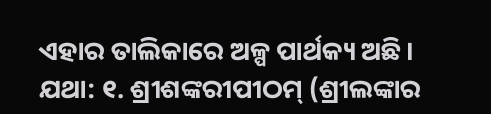ଏହାର ତାଲିକାରେ ଅଳ୍ପ ପାର୍ଥକ୍ୟ ଅଛି। ଯଥା: ୧. ଶ୍ରୀଶଙ୍କରୀପୀଠମ୍‌ (ଶ୍ରୀଲଙ୍କାର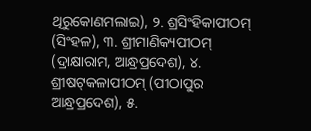ଥିରୁକୋଣମଲାଇ), ୨. ଶ୍ରସିଂହିକାପୀଠମ୍ (ସିଂହଳ), ୩. ଶ୍ରୀମାଣିକ୍ୟପୀଠମ୍ (ଦ୍ରାକ୍ଷାରାମ, ଆନ୍ଧ୍ରପ୍ରଦେଶ), ୪. ଶ୍ରୀଷଟ୍‌କଳାପୀଠମ୍ (ପୀଠାପୁର ଆନ୍ଧ୍ରପ୍ରଦେଶ), ୫.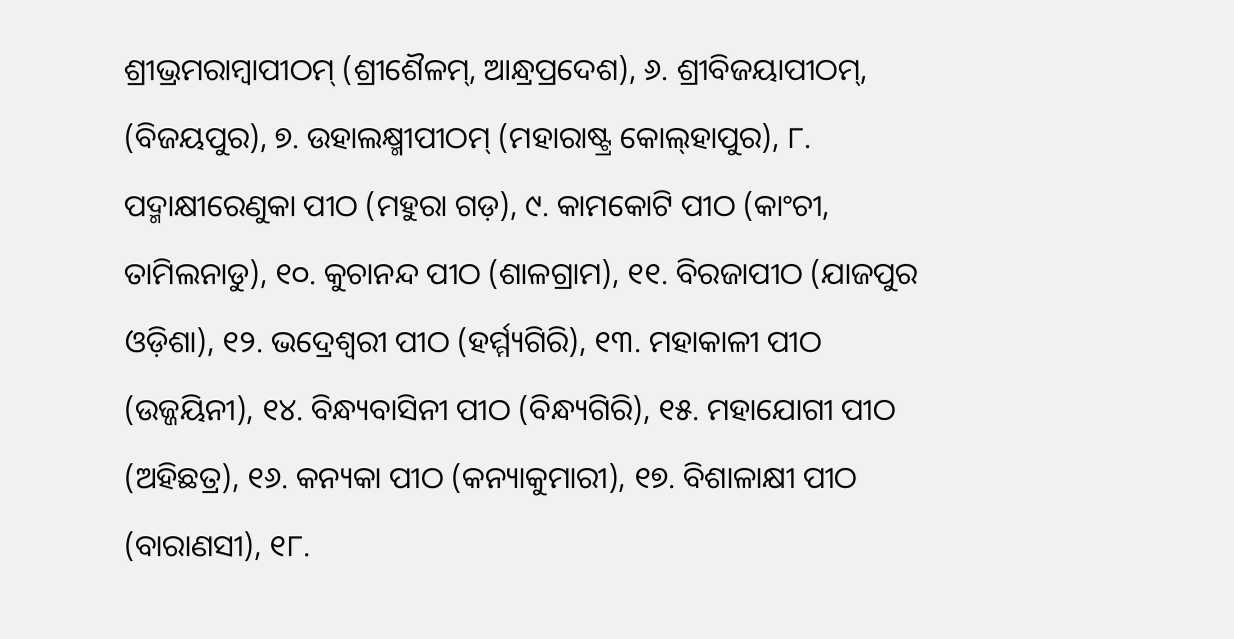ଶ୍ରୀଭ୍ରମରାମ୍ବାପୀଠମ୍ (ଶ୍ରୀଶୈଳମ୍‌, ଆନ୍ଧ୍ରପ୍ରଦେଶ), ୬. ଶ୍ରୀବିଜୟାପୀଠମ୍‌, (ବିଜୟପୁର), ୭. ଉହାଲକ୍ଷ୍ମୀପୀଠମ୍ (ମହାରାଷ୍ଟ୍ର କୋଲ୍‌ହାପୁର), ୮. ପଦ୍ମାକ୍ଷୀରେଣୁକା ପୀଠ (ମହୁରା ଗଡ଼), ୯. କାମକୋଟି ପୀଠ (କାଂଚୀ, ତାମିଲନାଡୁ), ୧୦. କୁଚାନନ୍ଦ ପୀଠ (ଶାଳଗ୍ରାମ), ୧୧. ବିରଜାପୀଠ (ଯାଜପୁର ଓଡ଼ିଶା), ୧୨. ଭଦ୍ରେଶ୍ୱରୀ ପୀଠ (ହର୍ମ୍ମ୍ୟଗିରି), ୧୩. ମହାକାଳୀ ପୀଠ (ଉଜ୍ଜୟିନୀ), ୧୪. ବିନ୍ଧ୍ୟବାସିନୀ ପୀଠ (ବିନ୍ଧ୍ୟଗିରି), ୧୫. ମହାଯୋଗୀ ପୀଠ (ଅହିଛତ୍ର), ୧୬. କନ୍ୟକା ପୀଠ (କନ୍ୟାକୁମାରୀ), ୧୭. ବିଶାଳାକ୍ଷୀ ପୀଠ (ବାରାଣସୀ), ୧୮.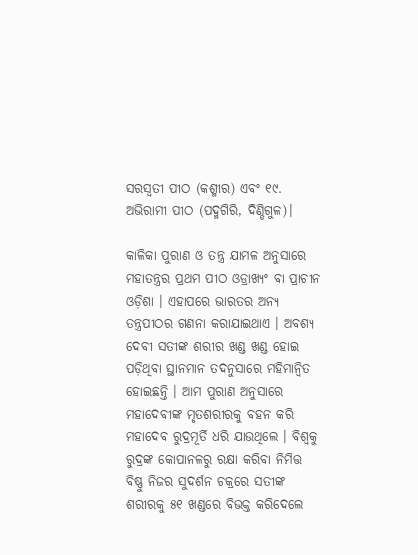ସରସ୍ୱତୀ ପୀଠ (କଶ୍ମୀର) ଏବଂ ୧୯. ଅଭିରାମୀ ପୀଠ (ପଦ୍ମଗିରି, ଦିଣ୍ଡିଗୁଳ)।

କାଳିକା ପୁରାଣ ଓ ତନ୍ତ୍ର ଯାମଳ ଅନୁସାରେ ମହାତନ୍ତ୍ରର ପ୍ରଥମ ପୀଠ ଓଡ୍ରାଖ୍ୟଂ ବା ପ୍ରାଚୀନ ଓଡ଼ିଶା । ଏହାପରେ ଭାରତର ଅନ୍ୟ ତନ୍ତ୍ରପୀଠର ଗଣନା କରାଯାଇଥାଏ । ଅବଶ୍ୟ ଦେବୀ ସତୀଙ୍କ ଶରୀର ଖଣ୍ଡ ଖଣ୍ଡ ହୋଇ ପଡ଼ିଥିବା ସ୍ଥାନମାନ ତଦନୁସାରେ ମହିମାନ୍ୱିତ ହୋଇଛନ୍ତି । ଆମ ପୁରାଣ ଅନୁସାରେ ମହାଦେବୀଙ୍କ ମୃତଶରୀରକୁ ବହନ କରି ମହାଦେବ ରୁଦ୍ରମୂର୍ତି ଧରି ଯାଉଥିଲେ । ବିଶ୍ୱକୁ ରୁଦ୍ରଙ୍କ କୋପାନଳରୁ ରକ୍ଷା କରିବା ନିମିତ୍ତ ବିଷ୍ଣୁ ନିଜର ସୁଦର୍ଶନ ଚକ୍ରରେ ସତୀଙ୍କ ଶରୀରକୁ ୫୧ ଖଣ୍ଡରେ ବିଭକ୍ତ କରିଦେଲେ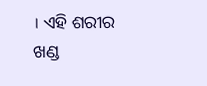। ଏହି ଶରୀର ଖଣ୍ଡ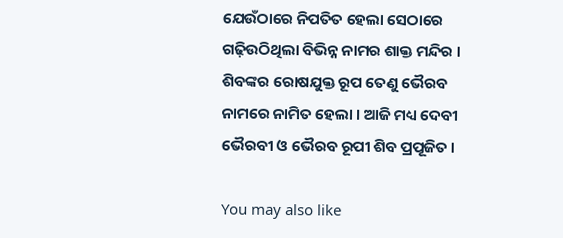ଯେଉଁଠାରେ ନିପତିତ ହେଲା ସେଠାରେ ଗଢ଼ିଉଠିଥିଲା ବିଭିନ୍ନ ନାମର ଶାକ୍ତ ମନ୍ଦିର । ଶିବଙ୍କର ରୋଷଯୁକ୍ତ ରୂପ ତେଣୁ ‌ଭୈରବ ନାମରେ ନାମିତ ହେଲା । ଆଜି ମଧ୍ୟ ଦେବୀ ଭୈରବୀ ଓ ଭୈରବ ରୂପୀ ଶିବ ପ୍ରପୂଜିତ ।

You may also like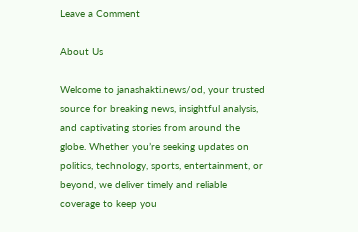Leave a Comment

About Us

Welcome to janashakti.news/od, your trusted source for breaking news, insightful analysis, and captivating stories from around the globe. Whether you’re seeking updates on politics, technology, sports, entertainment, or beyond, we deliver timely and reliable coverage to keep you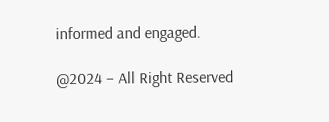informed and engaged.

@2024 – All Right Reserved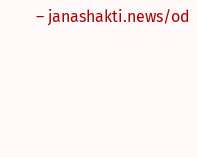– janashakti.news/od